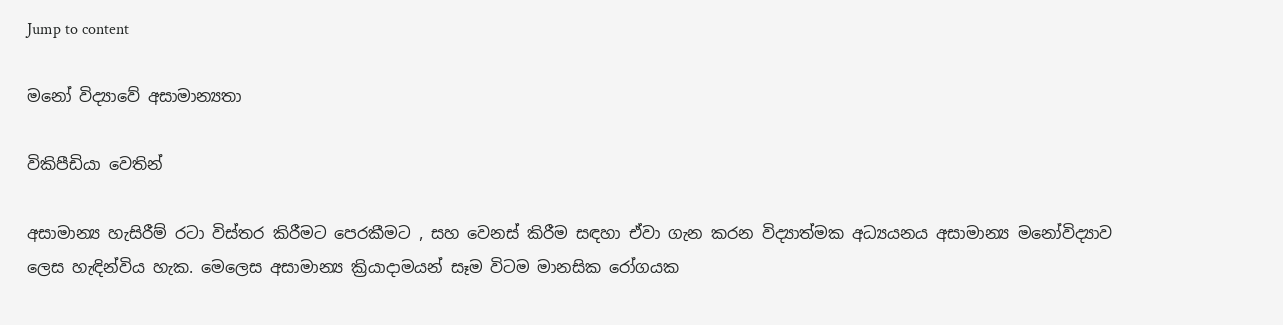Jump to content

මනෝ විද්‍යාවේ අසාමාන්‍යතා

විකිපීඩියා වෙතින්

අසාමාන්‍ය හැසිරීම් රටා විස්තර කිරීමට පෙරකීමට , සහ වෙනස් කිරීම සඳහා ඒවා ගැන කරන විද්‍යාත්මක අධ්‍යයනය අසාමාන්‍ය මනෝවිද්‍යාව ලෙස හැඳින්විය හැක. මෙලෙස අසාමාන්‍ය ක්‍රියාදාමයන් සෑම විටම මානසික රෝගයක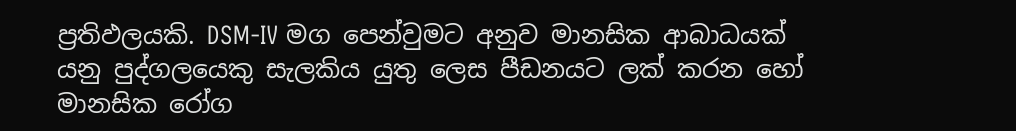ප්‍රතිඵලයකි. DSM-IV මග පෙන්වුමට අනුව මානසික ආබාධයක් යනු පුද්ගලයෙකු ‍සැලකිය යුතු ලෙස පීඩනයට ලක් කරන හෝ මානසික රෝග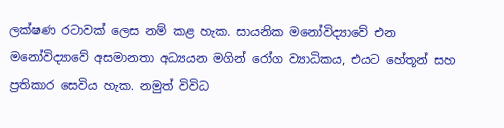ලක්ෂණ රටාවක් ලෙස නම් කළ හැක. සායනික මනෝවිද්‍යාවේ එන මනෝවිද්‍යාවේ අසමානතා අධ්‍යයන මගින් රෝග ව්‍යාධිකය, එයට හේතූන් සහ ප්‍රතිකාර සෙවිය හැක. නමුත් විවිධ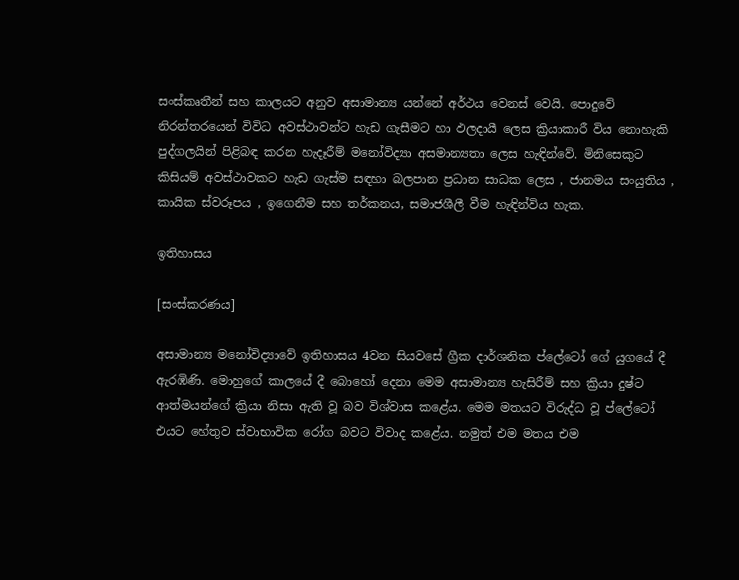සංස්කෘතීන් සහ කාලයට අනුව අසාමාන්‍ය යන්නේ අර්ථය වෙනස් වෙයි. පොදුවේ නිරන්තරයෙන් විවිධ අවස්ථාවන්ට හැඩ ගැසීමට හා ඵලදායී ලෙස ක්‍රියාකාරී විය නොහැකි පුද්ගලයින් පිළිබඳ කරන හැදෑරීම් මනෝවිද්‍යා අසමාන්‍යතා ලෙස හැඳින්වේ. මිනිසෙකුට කිසියම් අවස්ථාවකට හැඩ ගැස්ම සඳහා බලපාන ප්‍රධාන සාධක ලෙස , ජානමය සංයුතිය , කායික ස්වරූපය , ඉගෙනීම සහ තර්කනය, සමාජශීලී වීම හැඳින්විය හැක.

ඉතිහාසය

[සංස්කරණය]

අසාමාන්‍ය මනෝවිද්‍යාවේ ඉතිහාසය 4වන සියවසේ ග්‍රීක දාර්ශනික ප්ලේටෝ ගේ යුගයේ දී ඇරඹිණි. මොහුගේ කාලයේ දී බොහෝ දෙනා මෙම අසාමාන්‍ය හැසිරීම් සහ ක්‍රියා දුෂ්ට ආත්මයන්ගේ ක්‍රියා නිසා ඇති වූ බව විශ්වාස කළේය. මෙම මතයට විරුද්ධ වූ ප්ලේටෝ එයට හේතුව ස්වාභාවික රෝග බවට විවාද කළේය. නමුත් එම මතය එම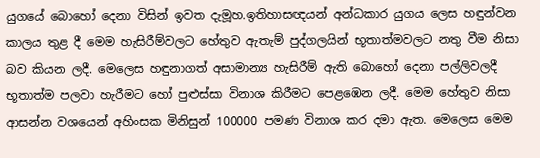යුගයේ බොහෝ දෙනා විසින් ඉවත දැමූහ.ඉතිහාසඥයන් අන්ධකාර යුගය ලෙස හඳුන්වන කාලය තුළ දී මෙම හැසිරීම්වලට හේතුව ඇතැම් පුද්ගලයින් භූතාත්මවලට නතු වීම නිසා බව කියන ලදී. මෙලෙස හඳුනාගත් අසාමාන්‍ය හැසිරීම් ඇති බොහෝ දෙනා පල්ලිවලදී භූතාත්ම පලවා හැරීමට හෝ පුළුස්සා විනාශ කිරීමට පෙළඹෙන ලදී. මෙම හේතුව නිසා ආසන්න වශයෙන් අහිංසක මිනිසුන් 100000 පමණ විනාශ කර දමා ඇත. මෙලෙස මෙම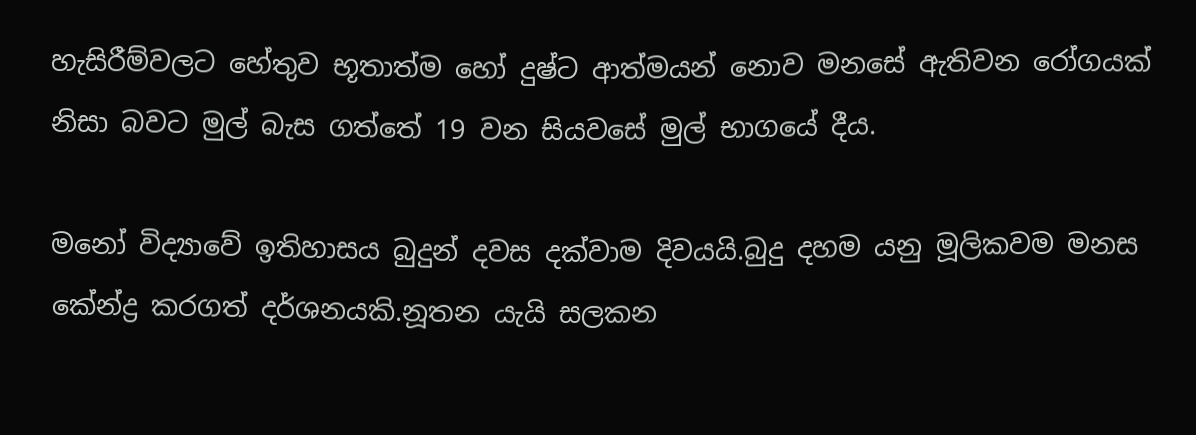හැසිරීම්වලට හේතුව භූතාත්ම හෝ දුෂ්ට ආත්මයන් නොව මනසේ ඇතිවන රෝගයක් නිසා බවට මුල් බැස ගත්තේ 19 වන සියවසේ මුල් භාගයේ දීය.

මනෝ විද්‍යාවේ ඉතිහාසය බුදුන් දවස දක්වාම දිවයයි.බුදු දහම යනු මූලිකවම මනස කේන්ද්‍ර කරගත් දර්ශනයකි.නූතන යැයි සලකන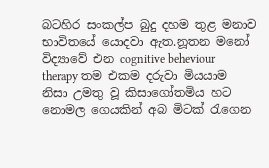බටහිර සංකල්ප බුදු දහම තුළ මනාව භාවිතයේ යොදවා ඇත.නූතන මනෝ විද්‍යාවේ එන cognitive beheviour therapy තම එකම දරුවා මියයාම නිසා උමතු වූ කිසාගෝතමිය හට නොමල ගෙයකින් අබ මිටක් රැගෙන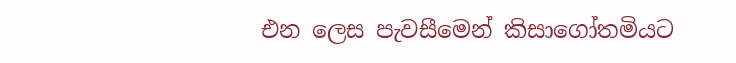එන ලෙස පැවසීමෙන් කිසාගෝතමියට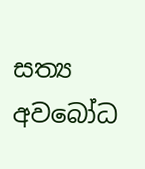සත්‍ය අවබෝධ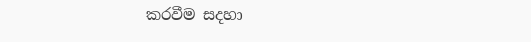කරවීම සදහා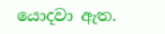යොදවා ඇත.